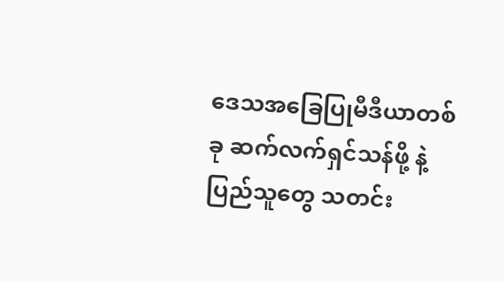ဒေသအခြေပြုမီဒီယာတစ်ခု ဆက်လက်ရှင်သန်ဖို့ နဲ့ ပြည်သူတွေ သတင်း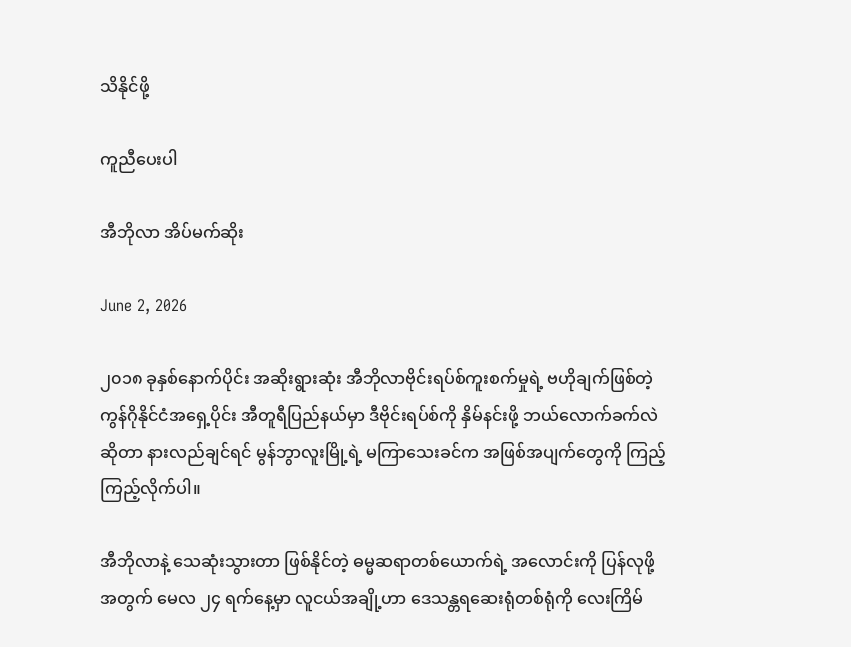သိနိုင်ဖို့

ကူညီပေးပါ

အီဘိုလာ အိပ်မက်ဆိုး

June 2, 2026

၂၀၁၈ ခုနှစ်နောက်ပိုင်း အဆိုးရွားဆုံး အီဘိုလာဗိုင်းရပ်စ်ကူးစက်မှုရဲ့ ဗဟိုချက်ဖြစ်တဲ့ ကွန်ဂိုနိုင်ငံအရှေ့ပိုင်း အီတူရီပြည်နယ်မှာ ဒီဗိုင်းရပ်စ်ကို နှိမ်နင်းဖို့ ဘယ်လောက်ခက်လဲဆိုတာ နားလည်ချင်ရင် မွန်ဘွာလူးမြို့ရဲ့ မကြာသေးခင်က အဖြစ်အပျက်တွေကို ကြည့်ကြည့်လိုက်ပါ။

အီဘိုလာနဲ့ သေဆုံးသွားတာ ဖြစ်နိုင်တဲ့ ဓမ္မဆရာတစ်ယောက်ရဲ့ အလောင်းကို ပြန်လုဖို့အတွက် မေလ ၂၄ ရက်နေ့မှာ လူငယ်အချို့ဟာ ဒေသန္တရဆေးရုံတစ်ရုံကို လေးကြိမ်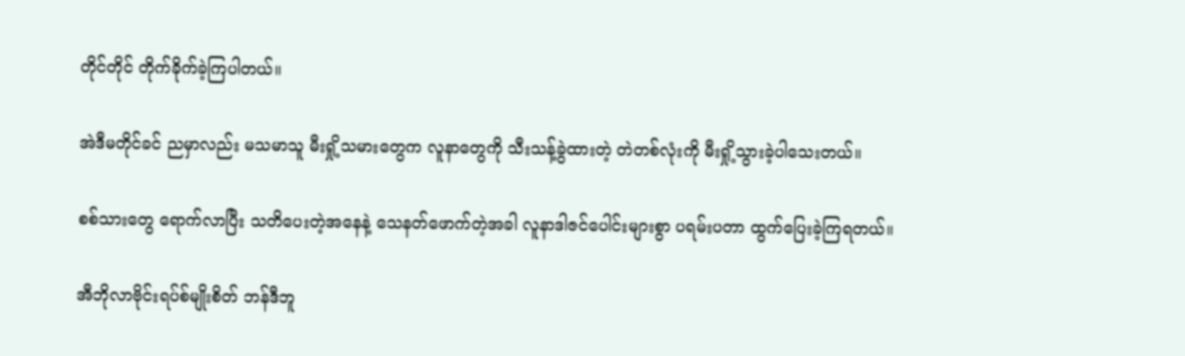တိုင်တိုင် တိုက်ခိုက်ခဲ့ကြပါတယ်။

အဲဒီမတိုင်ခင် ညမှာလည်း မသမာသူ မီးရှို့သမားတွေက လူနာတွေကို သီးသန့်ခွဲထားတဲ့ တဲတစ်လုံးကို မီးရှို့သွားခဲ့ပါသေးတယ်။

စစ်သားတွေ ရောက်လာပြီး သတိပေးတဲ့အနေနဲ့ သေနတ်ဖောက်တဲ့အခါ လူနာဒါဇင်ပေါင်းများစွာ ပရမ်းပတာ ထွက်ပြေးခဲ့ကြရတယ်။

အီဘိုလာဗိုင်းရပ်စ်မျိုးစိတ် ဘန်ဒီဘူ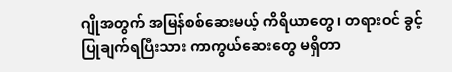ဂျိုအတွက် အမြန်စစ်ဆေးမယ့် ကိရိယာတွေ၊ တရားဝင် ခွင့်ပြုချက်ရပြီးသား ကာကွယ်ဆေးတွေ မရှိတာ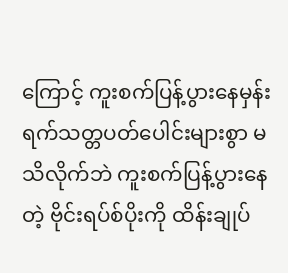ကြောင့် ကူးစက်ပြန့်ပွားနေမှန်း ရက်သတ္တပတ်ပေါင်းများစွာ မသိလိုက်ဘဲ ကူးစက်ပြန့်ပွားနေတဲ့ ဗိုင်းရပ်စ်ပိုးကို ထိန်းချုပ်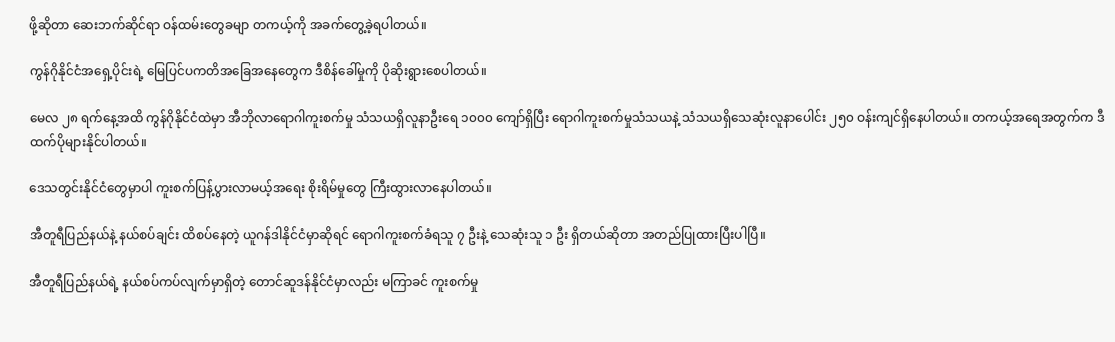ဖို့ဆိုတာ ဆေးဘက်ဆိုင်ရာ ဝန်ထမ်းတွေခမျာ တကယ့်ကို အခက်တွေ့ခဲ့ရပါတယ်။

ကွန်ဂိုနိုင်ငံအရှေ့ပိုင်းရဲ့ မြေပြင်ပကတိအခြေအနေတွေက ဒီစိန်ခေါ်မှုကို ပိုဆိုးရွားစေပါတယ်။

မေလ ၂၈ ရက်နေ့အထိ ကွန်ဂိုနိုင်ငံထဲမှာ အီဘိုလာရောဂါကူးစက်မှု သံသယရှိလူနာဦးရေ ၁၀၀၀ ကျော်ရှိပြီး ရောဂါကူးစက်မှုသံသယနဲ့ သံသယရှိသေဆုံးလူနာပေါင်း ၂၅၀ ဝန်းကျင်ရှိနေပါတယ်။ တကယ့်အရေအတွက်က ဒီထက်ပိုများနိုင်ပါတယ်။

ဒေသတွင်းနိုင်ငံတွေမှာပါ ကူးစက်ပြန့်ပွားလာမယ့်အရေး စိုးရိမ်မှုတွေ ကြီးထွားလာနေပါတယ်။

အီတူရီပြည်နယ်နဲ့ နယ်စပ်ချင်း ထိစပ်နေတဲ့ ယူဂန်ဒါနိုင်ငံမှာဆိုရင် ရောဂါကူးစက်ခံရသူ ၇ ဦးနဲ့ သေဆုံးသူ ၁ ဦး ရှိတယ်ဆိုတာ အတည်ပြုထားပြီးပါပြီ။

အီတူရီပြည်နယ်ရဲ့ နယ်စပ်ကပ်လျက်မှာရှိတဲ့ တောင်ဆူဒန်နိုင်ငံမှာလည်း မကြာခင် ကူးစက်မှု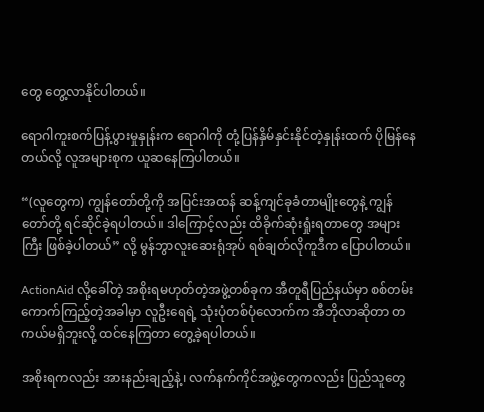တွေ တွေ့လာနိုင်ပါတယ်။

ရောဂါကူးစက်ပြန့်ပွားမှုနှုန်းက ရောဂါကို တုံ့ပြန်နှိမ်နှင်းနိုင်တဲ့နှုန်းထက် ပိုမြန်နေတယ်လို့ လူအများစုက ယူဆနေကြပါတယ်။

“(လူတွေက) ကျွန်တော်တို့ကို အပြင်းအထန် ဆန့်ကျင်ခုခံတာမျိုးတွေနဲ့ ကျွန်တော်တို့ ရင်ဆိုင်ခဲ့ရပါတယ်။ ဒါကြောင့်လည်း ထိခိုက်ဆုံးရှုံးရတာတွေ အများကြီး ဖြစ်ခဲ့ပါတယ်” လို့ မွန်ဘွာလူးဆေးရုံအုပ် ရစ်ချတ်လိုကူဒီက ပြောပါတယ်။

ActionAid လို့ခေါ်တဲ့ အစိုးရမဟုတ်တဲ့အဖွဲ့တစ်ခုက အီတူရီပြည်နယ်မှာ စစ်တမ်းကောက်ကြည့်တဲ့အခါမှာ လူဦးရေရဲ့ သုံးပုံတစ်ပုံလောက်က အီဘိုလာဆိုတာ တကယ်မရှိဘူးလို့ ထင်နေကြတာ တွေ့ခဲ့ရပါတယ်။

အစိုးရကလည်း အားနည်းချည့်နဲ့၊ လက်နက်ကိုင်အဖွဲ့တွေကလည်း ပြည်သူတွေ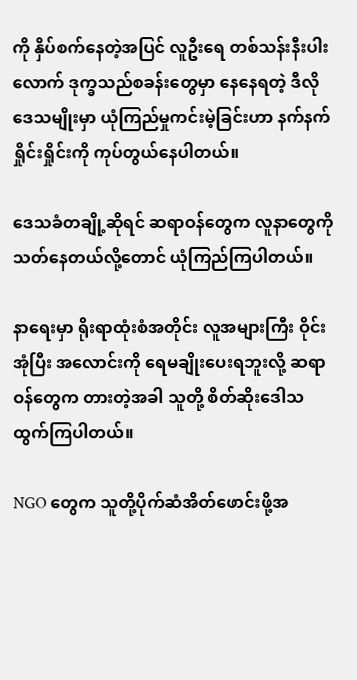ကို နှိပ်စက်နေတဲ့အပြင် လူဦးရေ တစ်သန်းနီးပါးလောက် ဒုက္ခသည်စခန်းတွေမှာ နေနေရတဲ့ ဒီလိုဒေသမျိုးမှာ ယုံကြည်မှုကင်းမဲ့ခြင်းဟာ နက်နက်ရှိုင်းရှိုင်းကို ကုပ်တွယ်နေပါတယ်။

ဒေသခံတချို့ဆိုရင် ဆရာဝန်တွေက လူနာတွေကို သတ်နေတယ်လို့တောင် ယုံကြည်ကြပါတယ်။

နာရေးမှာ ရိုးရာထုံးစံအတိုင်း လူအများကြီး ဝိုင်းအုံပြီး အလောင်းကို ရေမချိုးပေးရဘူးလို့ ဆရာဝန်တွေက တားတဲ့အခါ သူတို့ စိတ်ဆိုးဒေါသထွက်ကြပါတယ်။

NGO တွေက သူတို့ပိုက်ဆံအိတ်ဖောင်းဖို့အ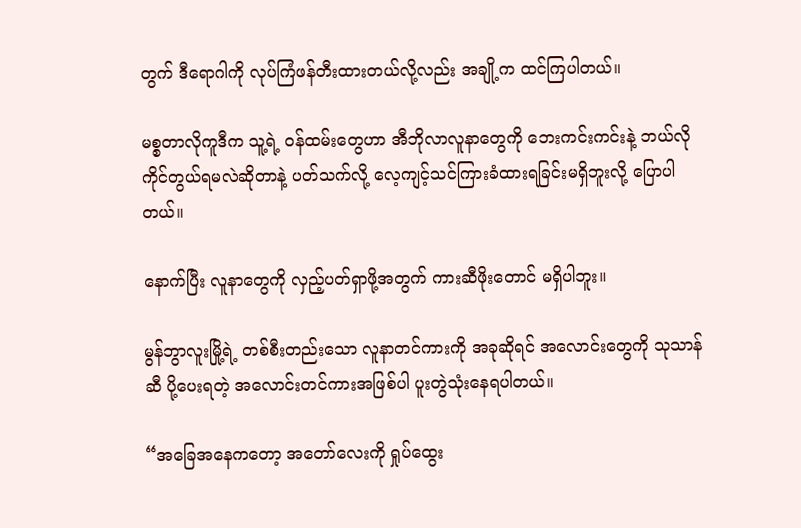တွက် ဒီရောဂါကို လုပ်ကြံဖန်တီးထားတယ်လို့လည်း အချို့က ထင်ကြပါတယ်။

မစ္စတာလိုကူဒီက သူ့ရဲ့ ဝန်ထမ်းတွေဟာ အီဘိုလာလူနာတွေကို ဘေးကင်းကင်းနဲ့ ဘယ်လိုကိုင်တွယ်ရမလဲဆိုတာနဲ့ ပတ်သက်လို့ လေ့ကျင့်သင်ကြားခံထားရခြင်းမရှိဘူးလို့ ပြောပါတယ်။

နောက်ပြီး လူနာတွေကို လှည့်ပတ်ရှာဖို့အတွက် ကားဆီဖိုးတောင် မရှိပါဘူး။

မွန်ဘွာလူးမြို့ရဲ့ တစ်စီးတည်းသော လူနာတင်ကားကို အခုဆိုရင် အလောင်းတွေကို သုသာန်ဆီ ပို့ပေးရတဲ့ အလောင်းတင်ကားအဖြစ်ပါ ပူးတွဲသုံးနေရပါတယ်။

“အခြေအနေကတော့ အတော်လေးကို ရှုပ်ထွေး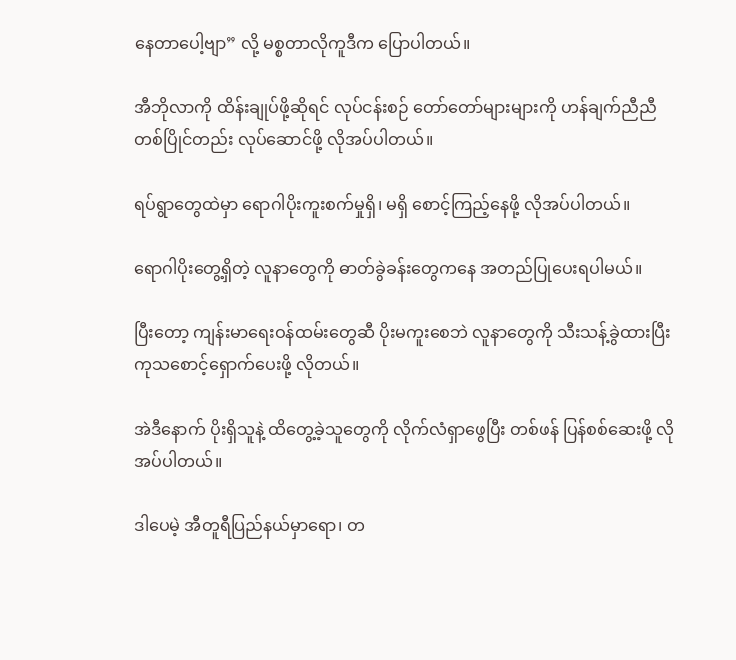နေတာပေါ့ဗျာ” လို့ မစ္စတာလိုကူဒီက ပြောပါတယ်။

အီဘိုလာကို ထိန်းချုပ်ဖို့ဆိုရင် လုပ်ငန်းစဉ် တော်တော်များများကို ဟန်ချက်ညီညီ တစ်ပြိုင်တည်း လုပ်ဆောင်ဖို့ လိုအပ်ပါတယ်။

ရပ်ရွာတွေထဲမှာ ရောဂါပိုးကူးစက်မှုရှိ၊ မရှိ စောင့်ကြည့်နေဖို့ လိုအပ်ပါတယ်။

ရောဂါပိုးတွေ့ရှိတဲ့ လူနာတွေကို ဓာတ်ခွဲခန်းတွေကနေ အတည်ပြုပေးရပါမယ်။

ပြီးတော့ ကျန်းမာရေးဝန်ထမ်းတွေဆီ ပိုးမကူးစေဘဲ လူနာတွေကို သီးသန့်ခွဲထားပြီး ကုသစောင့်ရှောက်ပေးဖို့ လိုတယ်။

အဲဒီနောက် ပိုးရှိသူနဲ့ ထိတွေ့ခဲ့သူတွေကို လိုက်လံရှာဖွေပြီး တစ်ဖန် ပြန်စစ်ဆေးဖို့ လိုအပ်ပါတယ်။

ဒါပေမဲ့ အီတူရီပြည်နယ်မှာရော၊ တ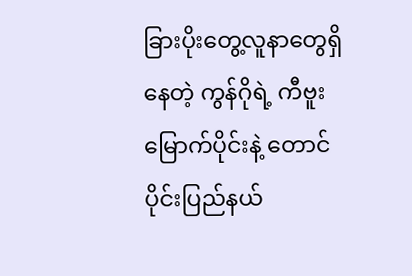ခြားပိုးတွေ့လူနာတွေရှိနေတဲ့ ကွန်ဂိုရဲ့ ကီဗူးမြောက်ပိုင်းနဲ့ တောင်ပိုင်းပြည်နယ်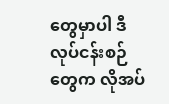တွေမှာပါ ဒီလုပ်ငန်းစဉ်တွေက လိုအပ်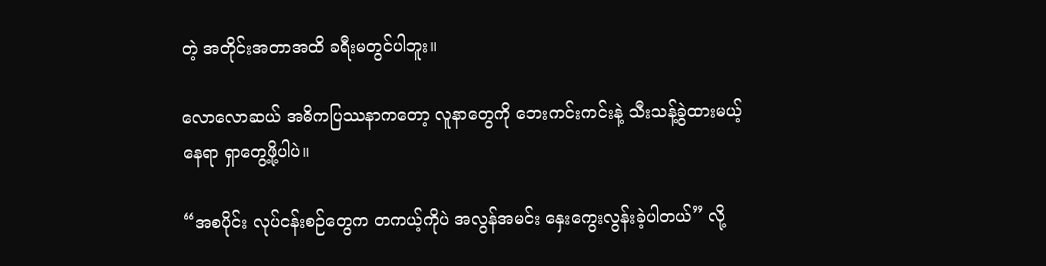တဲ့ အတိုင်းအတာအထိ ခရီးမတွင်ပါဘူး။

လောလောဆယ် အဓိကပြဿနာကတော့ လူနာတွေကို ဘေးကင်းကင်းနဲ့ သီးသန့်ခွဲထားမယ့် နေရာ ရှာတွေ့ဖို့ပါပဲ။

“အစပိုင်း လုပ်ငန်းစဉ်တွေက တကယ့်ကိုပဲ အလွန်အမင်း နှေးကွေးလွန်းခဲ့ပါတယ်” လို့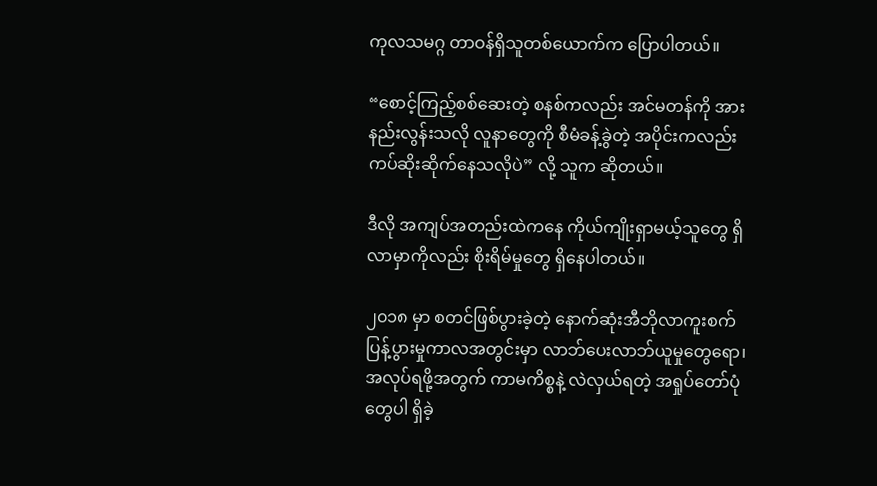ကုလသမဂ္ဂ တာဝန်ရှိသူတစ်ယောက်က ပြောပါတယ်။

“စောင့်ကြည့်စစ်ဆေးတဲ့ စနစ်ကလည်း အင်မတန်ကို အားနည်းလွန်းသလို လူနာတွေကို စီမံခန့်ခွဲတဲ့ အပိုင်းကလည်း ကပ်ဆိုးဆိုက်နေသလိုပဲ” လို့ သူက ဆိုတယ်။

ဒီလို အကျပ်အတည်းထဲကနေ ကိုယ်ကျိုးရှာမယ့်သူတွေ ရှိလာမှာကိုလည်း စိုးရိမ်မှုတွေ ရှိနေပါတယ်။

၂၀၁၈ မှာ စတင်ဖြစ်ပွားခဲ့တဲ့ နောက်ဆုံးအီဘိုလာကူးစက်ပြန့်ပွားမှုကာလအတွင်းမှာ လာဘ်ပေးလာဘ်ယူမှုတွေရော၊ အလုပ်ရဖို့အတွက် ကာမကိစ္စနဲ့ လဲလှယ်ရတဲ့ အရှုပ်တော်ပုံတွေပါ ရှိခဲ့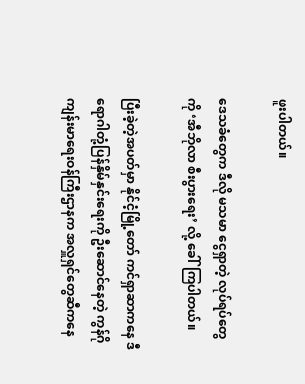ဖူးပါတယ်။

ဒေသခံတွေက ဒီလို မသမာ ငွေရှာတဲ့ လုပ်ရပ်တွေကို ‘အီဘိုလာ စီးပွားရေး’ လို့ ခေါ်ကြပါတယ်။

ပြီးခဲ့တဲ့အပတ်မှာ နိုင်ငံ့မြို့တော် ကင်ရှာဆာကနေ ဒီရောဂါတုံ့ပြန်နှိမ်နှင်းရေးကို ဦးဆောင်နေတဲ့ ကွန်ဂိုကျန်းမာရေးဝန်ကြီးဌာနက အလှူရှင်တွေဆီကနေ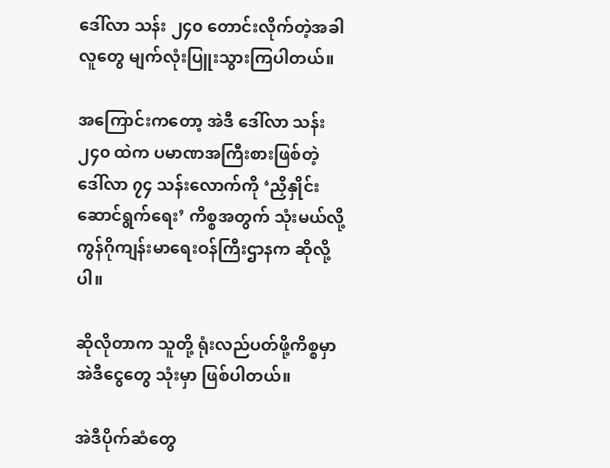ဒေါ်လာ သန်း ၂၄၀ တောင်းလိုက်တဲ့အခါ လူတွေ မျက်လုံးပြူးသွားကြပါတယ်။

အကြောင်းကတော့ အဲဒီ ဒေါ်လာ သန်း ၂၄၀ ထဲက ပမာဏအကြီးစားဖြစ်တဲ့ ဒေါ်လာ ၇၄ သန်းလောက်ကို ‘ညှိနှိုင်းဆောင်ရွက်ရေး’ ကိစ္စအတွက် သုံးမယ်လို့ ကွန်ဂိုကျန်းမာရေးဝန်ကြီးဌာနက ဆိုလို့ပါ။

ဆိုလိုတာက သူတို့ ရုံးလည်ပတ်ဖို့ကိစ္စမှာ အဲဒီငွေတွေ သုံးမှာ ဖြစ်ပါတယ်။

အဲဒီပိုက်ဆံတွေ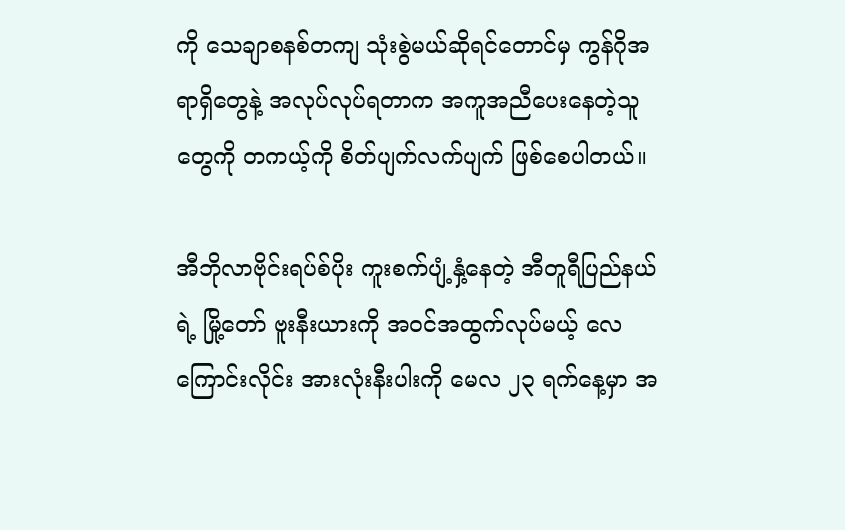ကို သေချာစနစ်တကျ သုံးစွဲမယ်ဆိုရင်တောင်မှ ကွန်ဂိုအရာရှိတွေနဲ့ အလုပ်လုပ်ရတာက အကူအညီပေးနေတဲ့သူတွေကို တကယ့်ကို စိတ်ပျက်လက်ပျက် ဖြစ်စေပါတယ်။

အီဘိုလာဗိုင်းရပ်စ်ပိုး ကူးစက်ပျံ့နှံ့နေတဲ့ အီတူရီပြည်နယ်ရဲ့ မြို့တော် ဗူးနီးယားကို အဝင်အထွက်လုပ်မယ့် လေကြောင်းလိုင်း အားလုံးနီးပါးကို မေလ ၂၃ ရက်နေ့မှာ အ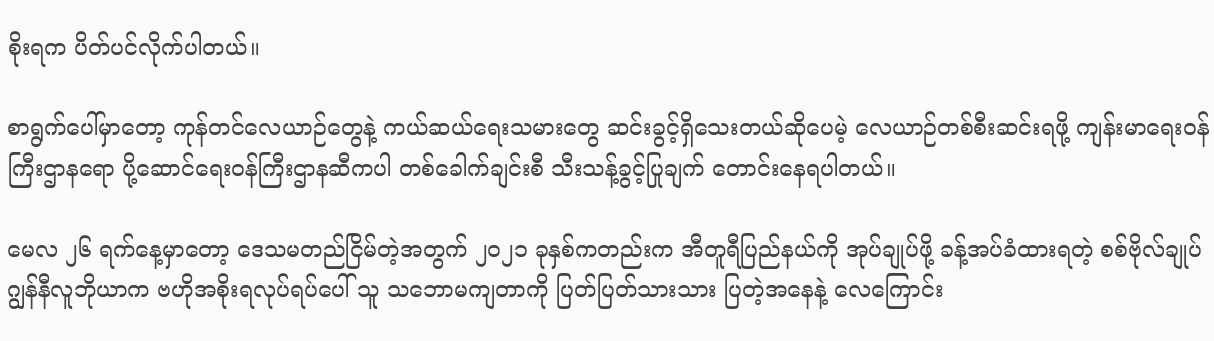စိုးရက ပိတ်ပင်လိုက်ပါတယ်။

စာရွက်ပေါ်မှာတော့ ကုန်တင်လေယာဉ်တွေနဲ့ ကယ်ဆယ်ရေးသမားတွေ ဆင်းခွင့်ရှိသေးတယ်ဆိုပေမဲ့ လေယာဉ်တစ်စီးဆင်းရဖို့ ကျန်းမာရေးဝန်ကြီးဌာနရော ပို့ဆောင်ရေးဝန်ကြီးဌာနဆီကပါ တစ်ခေါက်ချင်းစီ သီးသန့်ခွင့်ပြုချက် တောင်းနေရပါတယ်။

မေလ ၂၆ ရက်နေ့မှာတော့ ဒေသမတည်ငြိမ်တဲ့အတွက် ၂၀၂၁ ခုနှစ်ကတည်းက အီတူရီပြည်နယ်ကို အုပ်ချုပ်ဖို့ ခန့်အပ်ခံထားရတဲ့ စစ်ဗိုလ်ချုပ် ဂျွန်နီလူဘိုယာက ဗဟိုအစိုးရလုပ်ရပ်ပေါ် သူ သဘောမကျတာကို ပြတ်ပြတ်သားသား ပြတဲ့အနေနဲ့ လေကြောင်း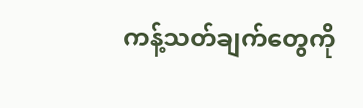ကန့်သတ်ချက်တွေကို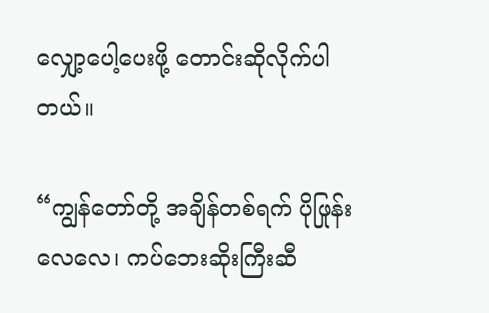လျှော့ပေါ့ပေးဖို့ တောင်းဆိုလိုက်ပါတယ်။

“ကျွန်တော်တို့ အချိန်တစ်ရက် ပိုဖြုန်းလေလေ၊ ကပ်ဘေးဆိုးကြီးဆီ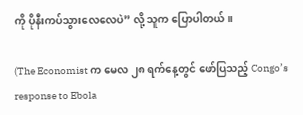ကို ပိုနီးကပ်သွားလေလေပဲ” လို့ သူက ပြောပါတယ်။

(The Economist က မေလ ၂၈ ရက်နေ့တွင် ဖော်ပြသည့် Congo’s response to Ebola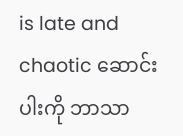is late and chaotic ဆောင်းပါးကို ဘာသာ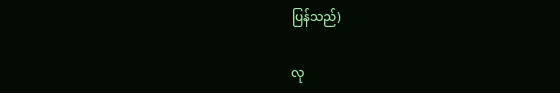ပြန်သည်)

လု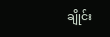ချိုင်း